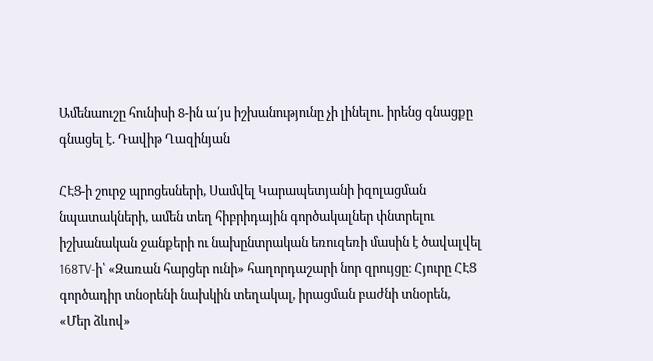Ամենաուշը հունիսի 8-ին ա՛յս իշխանությունը չի լինելու. իրենց գնացքը գնացել է. Դավիթ Ղազինյան

ՀԷՑ-ի շուրջ պրոցեսների, Սամվել Կարապետյանի իզոլացման նպատակների, ամեն տեղ հիբրիդային գործակալներ փնտրելու իշխանական ջանքերի ու նախընտրական եռուզեռի մասին է ծավալվել 168TV-ի՝ «Զառան հարցեր ունի» հաղորդաշարի նոր զրույցը։ Հյուրը ՀԷՑ գործադիր տնօրենի նախկին տեղակալ, իրացման բաժնի տնօրեն, «Մեր ձևով»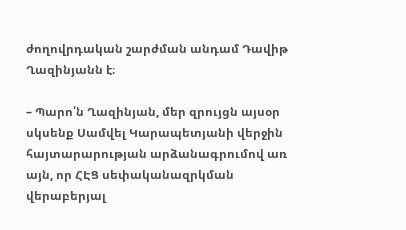ժողովրդական շարժման անդամ Դավիթ Ղազինյանն է։

– Պարո՛ն Ղազինյան, մեր զրույցն այսօր սկսենք Սամվել Կարապետյանի վերջին հայտարարության արձանագրումով առ այն, որ ՀԷՑ սեփականազրկման վերաբերյալ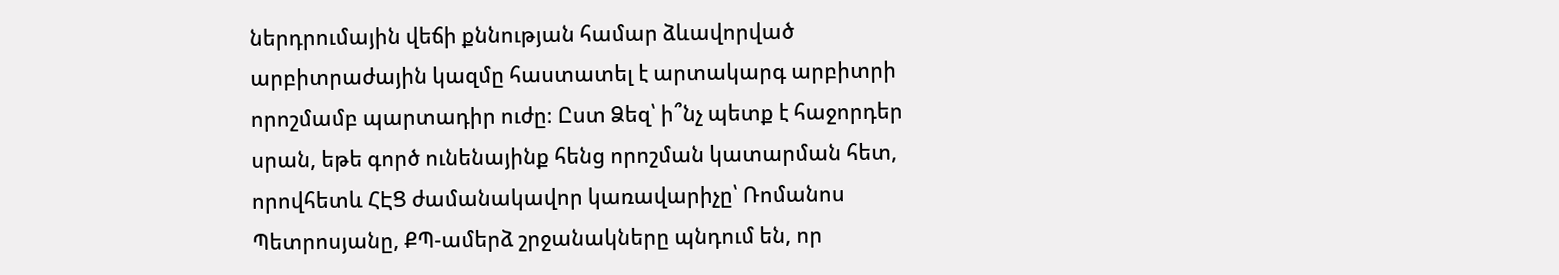ներդրումային վեճի քննության համար ձևավորված արբիտրաժային կազմը հաստատել է արտակարգ արբիտրի որոշմամբ պարտադիր ուժը։ Ըստ Ձեզ՝ ի՞նչ պետք է հաջորդեր սրան, եթե գործ ունենայինք հենց որոշման կատարման հետ, որովհետև ՀԷՑ ժամանակավոր կառավարիչը՝ Ռոմանոս Պետրոսյանը, ՔՊ-ամերձ շրջանակները պնդում են, որ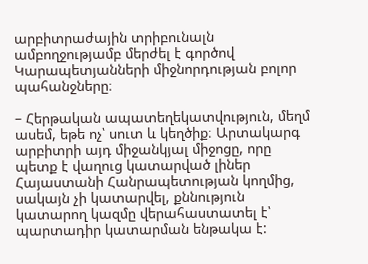արբիտրաժային տրիբունալն ամբողջությամբ մերժել է գործով Կարապետյանների միջնորդության բոլոր պահանջները։

– Հերթական ապատեղեկատվություն, մեղմ ասեմ, եթե ոչ՝ սուտ և կեղծիք։ Արտակարգ արբիտրի այդ միջանկյալ միջոցը, որը պետք է վաղուց կատարված լիներ Հայաստանի Հանրապետության կողմից, սակայն չի կատարվել, քննություն կատարող կազմը վերահաստատել է՝ պարտադիր կատարման ենթակա է: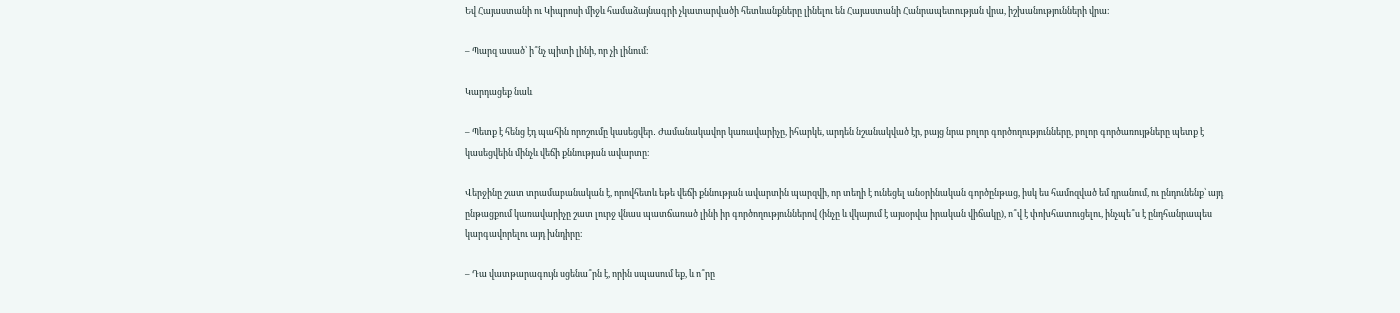Եվ Հայաստանի ու Կիպրոսի միջև համաձայնագրի չկատարվածի հետևանքները լինելու են Հայաստանի Հանրապետության վրա, իշխանությունների վրա։

– Պարզ ասած՝ ի՞նչ պիտի լինի, որ չի լինում։

Կարդացեք նաև

– Պետք է հենց էդ պահին որոշումը կասեցվեր․ Ժամանակավոր կառավարիչը, իհարկե, արդեն նշանակված էր, բայց նրա բոլոր գործողությունները, բոլոր գործառույթները պետք է կասեցվեին մինչև վեճի քննության ավարտը։

Վերջինը շատ տրամաբանական է, որովհետև եթե վեճի քննության ավարտին պարզվի, որ տեղի է ունեցել անօրինական գործընթաց, իսկ ես համոզված եմ դրանում, ու ընդունենք՝ այդ ընթացքում կառավարիչը շատ լուրջ վնաս պատճառած լինի իր գործողություններով (ինչը և վկայում է այսօրվա իրական վիճակը), ո՞վ է փոխհատուցելու, ինչպե՞ս է ընդհանրապես կարգավորելու այդ խնդիրը։

– Դա վատթարագույն սցենա՞րն է, որին սպասում եք, և ո՞րը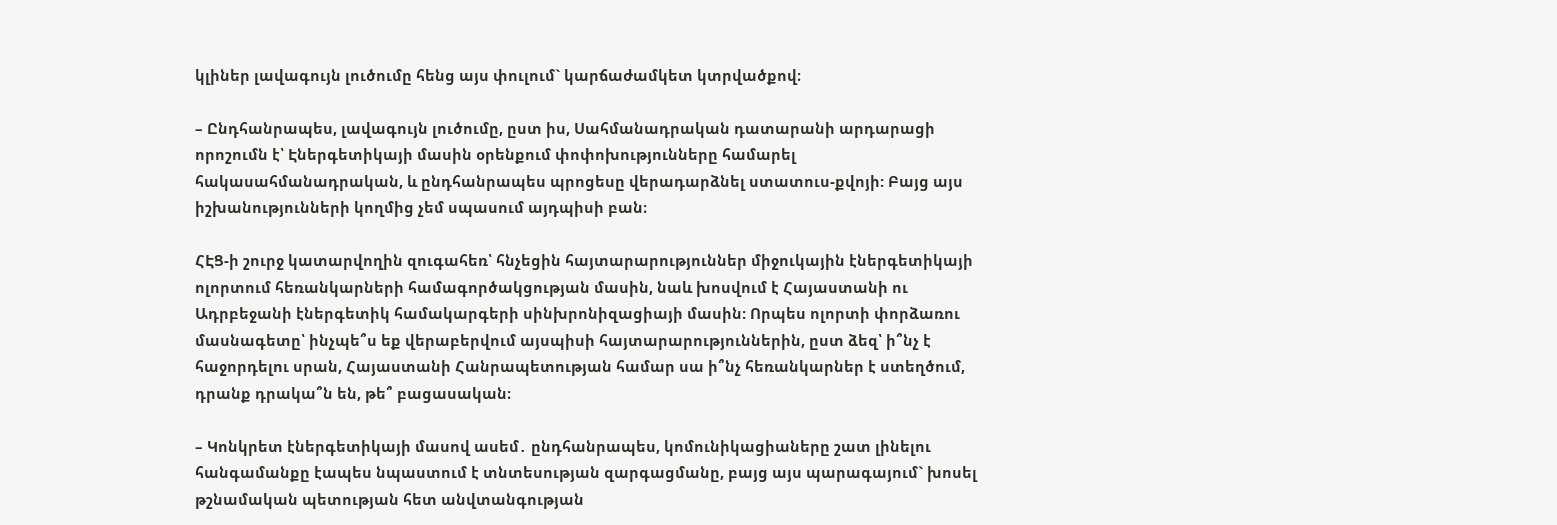կլիներ լավագույն լուծումը հենց այս փուլում` կարճաժամկետ կտրվածքով։

– Ընդհանրապես, լավագույն լուծումը, ըստ իս, Սահմանադրական դատարանի արդարացի որոշումն է՝ Էներգետիկայի մասին օրենքում փոփոխությունները համարել հակասահմանադրական, և ընդհանրապես պրոցեսը վերադարձնել ստատուս-քվոյի: Բայց այս իշխանությունների կողմից չեմ սպասում այդպիսի բան։

ՀԷՑ-ի շուրջ կատարվողին զուգահեռ՝ հնչեցին հայտարարություններ միջուկային էներգետիկայի ոլորտում հեռանկարների համագործակցության մասին, նաև խոսվում է Հայաստանի ու Ադրբեջանի էներգետիկ համակարգերի սինխրոնիզացիայի մասին: Որպես ոլորտի փորձառու մասնագետը՝ ինչպե՞ս եք վերաբերվում այսպիսի հայտարարություններին, ըստ ձեզ՝ ի՞նչ է հաջորդելու սրան, Հայաստանի Հանրապետության համար սա ի՞նչ հեռանկարներ է ստեղծում, դրանք դրակա՞ն են, թե՞ բացասական։

– Կոնկրետ էներգետիկայի մասով ասեմ․ ընդհանրապես, կոմունիկացիաները շատ լինելու հանգամանքը էապես նպաստում է տնտեսության զարգացմանը, բայց այս պարագայում` խոսել թշնամական պետության հետ անվտանգության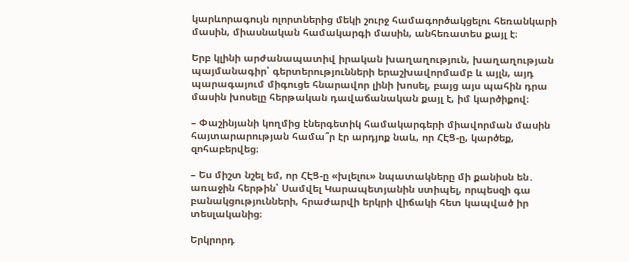կարևորագույն ոլորտներից մեկի շուրջ համագործակցելու հեռանկարի մասին, միասնական համակարգի մասին, անհեռատես քայլ է։

Երբ կլինի արժանապատիվ իրական խաղաղություն, խաղաղության պայմանագիր՝ գերտերությունների երաշխավորմամբ և այլն, այդ պարագայում միգուցե հնարավոր լինի խոսել, բայց այս պահին դրա մասին խոսելը հերթական դավաճանական քայլ է, իմ կարծիքով։

– Փաշինյանի կողմից էներգետիկ համակարգերի միավորման մասին հայտարարության համա՞ր էր արդյոք նաև, որ ՀԷՑ-ը, կարծեք, զոհաբերվեց։

– Ես միշտ նշել եմ, որ ՀԷՑ-ը «խլելու» նպատակները մի քանիսն են․ առաջին հերթին՝ Սամվել Կարապետյանին ստիպել, որպեսզի գա բանակցությունների, հրաժարվի երկրի վիճակի հետ կապված իր տեսլականից։

Երկրորդ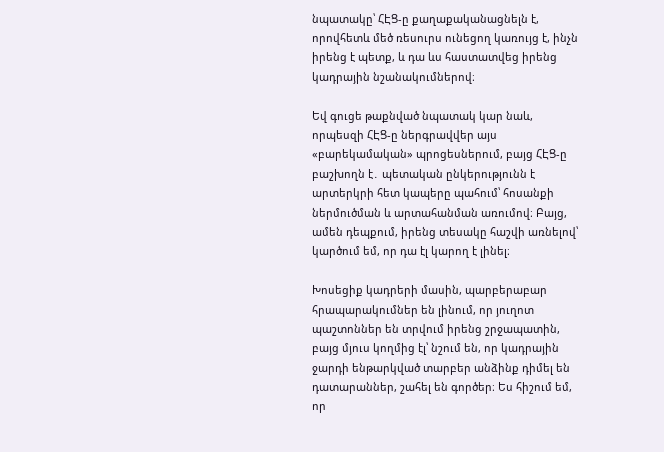նպատակը՝ ՀԷՑ-ը քաղաքականացնելն է, որովհետև մեծ ռեսուրս ունեցող կառույց է, ինչն իրենց է պետք, և դա ևս հաստատվեց իրենց կադրային նշանակումներով։

Եվ գուցե թաքնված նպատակ կար նաև, որպեսզի ՀԷՑ-ը ներգրավվեր այս «բարեկամական» պրոցեսներում, բայց ՀԷՑ-ը բաշխողն է․ պետական ընկերությունն է արտերկրի հետ կապերը պահում՝ հոսանքի ներմուծման և արտահանման առումով։ Բայց, ամեն դեպքում, իրենց տեսակը հաշվի առնելով՝ կարծում եմ, որ դա էլ կարող է լինել։

Խոսեցիք կադրերի մասին, պարբերաբար հրապարակումներ են լինում, որ յուղոտ պաշտոններ են տրվում իրենց շրջապատին, բայց մյուս կողմից էլ՝ նշում են, որ կադրային ջարդի ենթարկված տարբեր անձինք դիմել են դատարաններ, շահել են գործեր։ Ես հիշում եմ, որ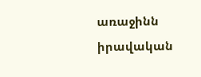առաջինն իրավական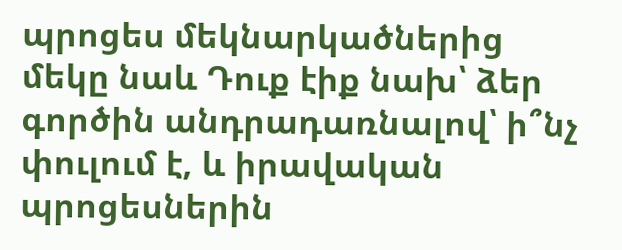պրոցես մեկնարկածներից մեկը նաև Դուք էիք նախ՝ ձեր գործին անդրադառնալով՝ ի՞նչ փուլում է, և իրավական պրոցեսներին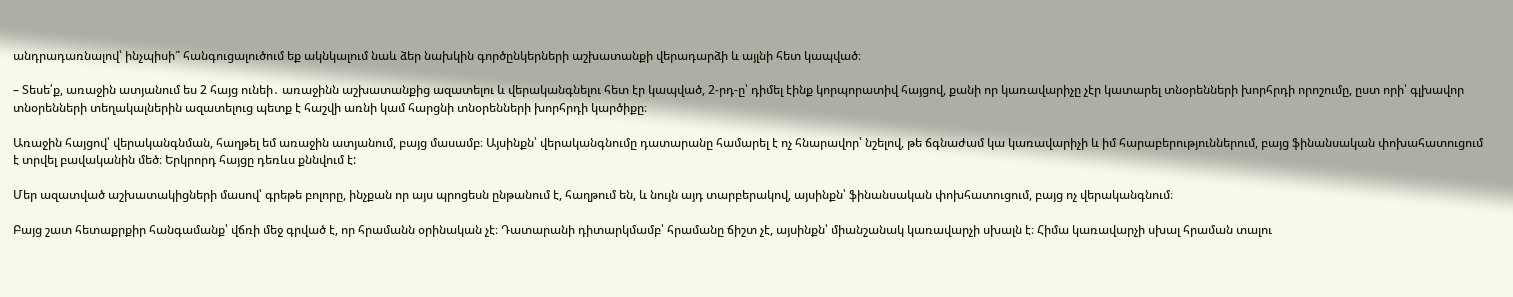անդրադառնալով՝ ինչպիսի՞ հանգուցալուծում եք ակնկալում նաև ձեր նախկին գործընկերների աշխատանքի վերադարձի և այլնի հետ կապված։

– Տեսե՛ք, առաջին ատյանում ես 2 հայց ունեի․ առաջինն աշխատանքից ազատելու և վերականգնելու հետ էր կապված, 2-րդ-ը՝ դիմել էինք կորպորատիվ հայցով, քանի որ կառավարիչը չէր կատարել տնօրենների խորհրդի որոշումը, ըստ որի՝ գլխավոր տնօրենների տեղակալներին ազատելուց պետք է հաշվի առնի կամ հարցնի տնօրենների խորհրդի կարծիքը։

Առաջին հայցով՝ վերականգնման, հաղթել եմ առաջին ատյանում, բայց մասամբ։ Այսինքն՝ վերականգնումը դատարանը համարել է ոչ հնարավոր՝ նշելով, թե ճգնաժամ կա կառավարիչի և իմ հարաբերություններում, բայց ֆինանսական փոխահատուցում է տրվել բավականին մեծ։ Երկրորդ հայցը դեռևս քննվում է:

Մեր ազատված աշխատակիցների մասով՝ գրեթե բոլորը, ինչքան որ այս պրոցեսն ընթանում է, հաղթում են, և նույն այդ տարբերակով, այսինքն՝ ֆինանսական փոխհատուցում, բայց ոչ վերականգնում։

Բայց շատ հետաքրքիր հանգամանք՝ վճռի մեջ գրված է, որ հրամանն օրինական չէ։ Դատարանի դիտարկմամբ՝ հրամանը ճիշտ չէ, այսինքն՝ միանշանակ կառավարչի սխալն է։ Հիմա կառավարչի սխալ հրաման տալու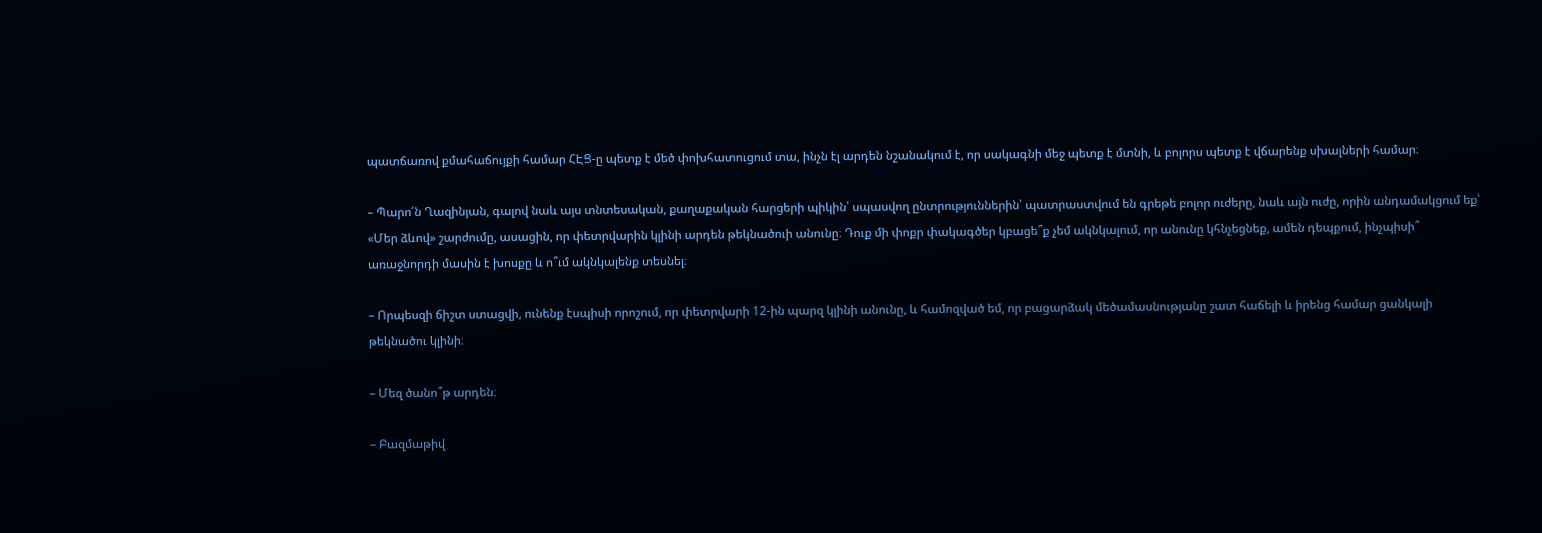պատճառով քմահաճույքի համար ՀԷՑ-ը պետք է մեծ փոխհատուցում տա, ինչն էլ արդեն նշանակում է, որ սակագնի մեջ պետք է մտնի, և բոլորս պետք է վճարենք սխալների համար։

– Պարո՛ն Ղազինյան, գալով նաև այս տնտեսական, քաղաքական հարցերի պիկին՝ սպասվող ընտրություններին՝ պատրաստվում են գրեթե բոլոր ուժերը, նաև այն ուժը, որին անդամակցում եք՝ «Մեր ձևով» շարժումը, ասացին, որ փետրվարին կլինի արդեն թեկնածուի անունը։ Դուք մի փոքր փակագծեր կբացե՞ք չեմ ակնկալում, որ անունը կհնչեցնեք, ամեն դեպքում, ինչպիսի՞ առաջնորդի մասին է խոսքը և ո՞ւմ ակնկալենք տեսնել։

– Որպեսզի ճիշտ ստացվի, ունենք էսպիսի որոշում, որ փետրվարի 12-ին պարզ կլինի անունը, և համոզված եմ, որ բացարձակ մեծամասնությանը շատ հաճելի և իրենց համար ցանկալի թեկնածու կլինի։

– Մեզ ծանո՞թ արդեն։

– Բազմաթիվ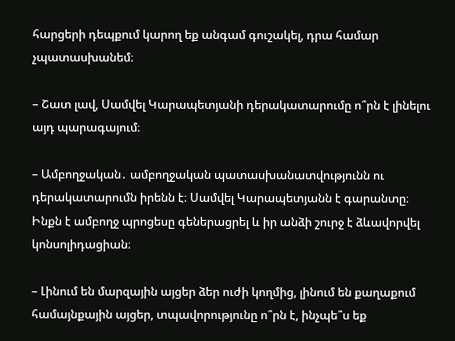հարցերի դեպքում կարող եք անգամ գուշակել, դրա համար չպատասխանեմ։

– Շատ լավ, Սամվել Կարապետյանի դերակատարումը ո՞րն է լինելու այդ պարագայում։

– Ամբողջական․ ամբողջական պատասխանատվությունն ու դերակատարումն իրենն է։ Սամվել Կարապետյանն է գարանտը։ Ինքն է ամբողջ պրոցեսը գեներացրել և իր անձի շուրջ է ձևավորվել կոնսոլիդացիան։

– Լինում են մարզային այցեր ձեր ուժի կողմից, լինում են քաղաքում համայնքային այցեր, տպավորությունը ո՞րն է, ինչպե՞ս եք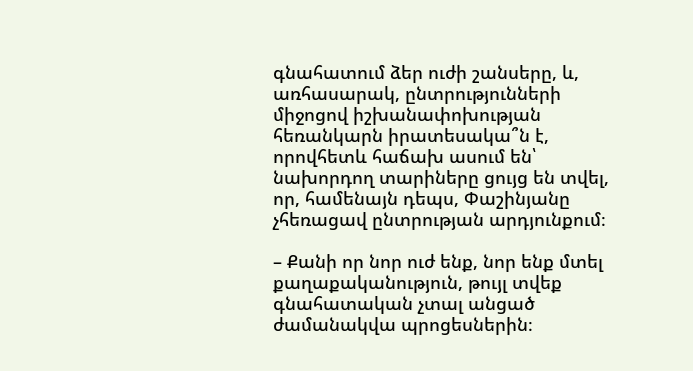գնահատում ձեր ուժի շանսերը, և, առհասարակ, ընտրությունների միջոցով իշխանափոխության հեռանկարն իրատեսակա՞ն է, որովհետև հաճախ ասում են՝ նախորդող տարիները ցույց են տվել, որ, համենայն դեպս, Փաշինյանը չհեռացավ ընտրության արդյունքում։

– Քանի որ նոր ուժ ենք, նոր ենք մտել քաղաքականություն, թույլ տվեք գնահատական չտալ անցած ժամանակվա պրոցեսներին։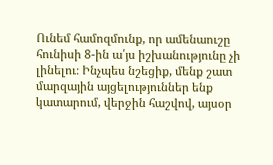Ունեմ համոզմունք, որ ամենաուշը հունիսի 8-ին ա՛յս իշխանությունը չի լինելու։ Ինչպես նշեցիք, մենք շատ մարզային այցելություններ ենք կատարում, վերջին հաշվով, այսօր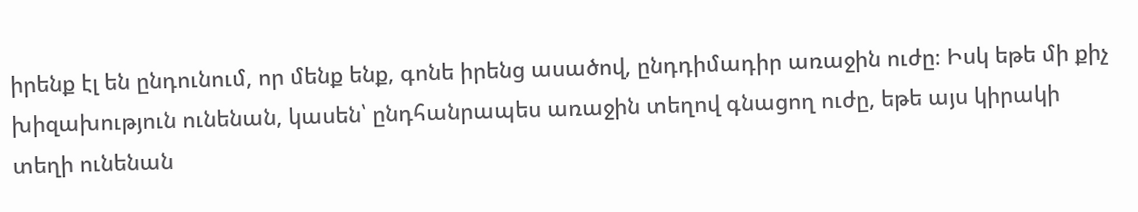իրենք էլ են ընդունում, որ մենք ենք, գոնե իրենց ասածով, ընդդիմադիր առաջին ուժը։ Իսկ եթե մի քիչ խիզախություն ունենան, կասեն՝ ընդհանրապես առաջին տեղով գնացող ուժը, եթե այս կիրակի տեղի ունենան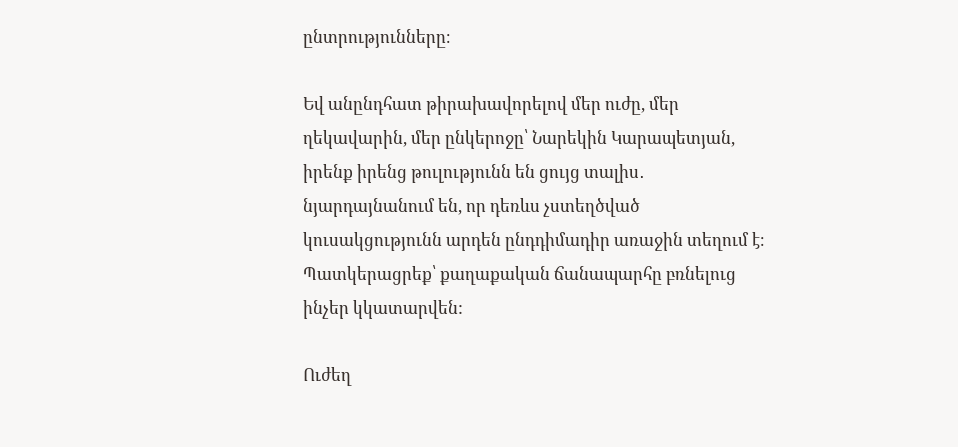ընտրությունները։

Եվ անընդհատ թիրախավորելով մեր ուժը, մեր ղեկավարին, մեր ընկերոջը՝ Նարեկին Կարապետյան, իրենք իրենց թուլությունն են ցույց տալիս․ նյարդայնանում են, որ դեռևս չստեղծված կուսակցությունն արդեն ընդդիմադիր առաջին տեղում է։ Պատկերացրեք՝ քաղաքական ճանապարհը բռնելուց ինչեր կկատարվեն:

Ուժեղ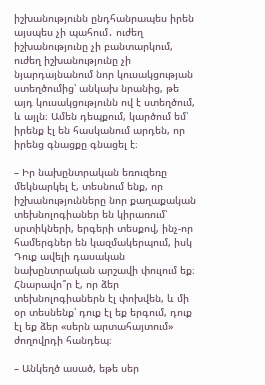իշխանությունն ընդհանրապես իրեն այսպես չի պահում․ ուժեղ իշխանությունը չի բանտարկում, ուժեղ իշխանությունը չի նյարդայնանում նոր կուսակցության ստեղծումից՝ անկախ նրանից, թե այդ կուսակցությունն ով է ստեղծում, և այլն։ Ամեն դեպքում, կարծում եմ՝ իրենք էլ են հասկանում արդեն, որ իրենց գնացքը գնացել է։

– Իր նախընտրական եռուզեռը մեկնարկել է, տեսնում ենք, որ իշխանությունները նոր քաղաքական տեխնոլոգիաներ են կիրառում՝ սրտիկների, երգերի տեսքով, ինչ-որ համերգներ են կազմակերպում, իսկ Դուք ավելի դասական նախընտրական արշավի փուլում եք։ Հնարավո՞ր է, որ ձեր տեխնոլոգիաներն էլ փոխվեն, և մի օր տեսնենք՝ դուք էլ եք երգում, դուք էլ եք ձեր «սերն արտահայտում» ժողովրդի հանդեպ։

– Անկեղծ ասած, եթե սեր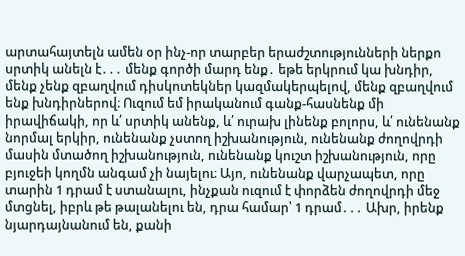արտահայտելն ամեն օր ինչ-որ տարբեր երաժշտությունների ներքո սրտիկ անելն է․․․ մենք գործի մարդ ենք․ եթե երկրում կա խնդիր, մենք չենք զբաղվում դիսկոտեկներ կազմակերպելով, մենք զբաղվում ենք խնդիրներով։ Ուզում եմ իրականում գանք-հասնենք մի իրավիճակի, որ և՛ սրտիկ անենք, և՛ ուրախ լինենք բոլորս, և՛ ունենանք նորմալ երկիր, ունենանք չստող իշխանություն, ունենանք ժողովրդի մասին մտածող իշխանություն, ունենանք կուշտ իշխանություն, որը բյուջեի կողմն անգամ չի նայելու։ Այո, ունենանք վարչապետ, որը տարին 1 դրամ է ստանալու, ինչքան ուզում է փորձեն ժողովրդի մեջ մտցնել, իբրև թե թալանելու են, դրա համար՝ 1 դրամ․․․ Ախր, իրենք նյարդայնանում են, քանի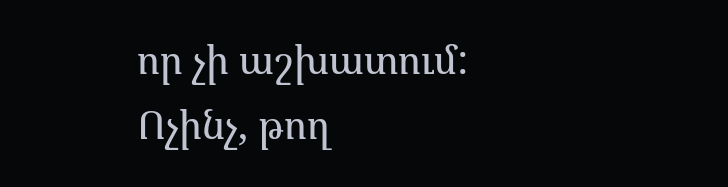որ չի աշխատում: Ոչինչ, թող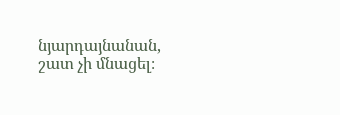նյարդայնանան, շատ չի մնացել։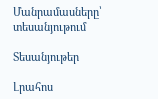Մանրամասները՝ տեսանյութում

Տեսանյութեր

Լրահոս